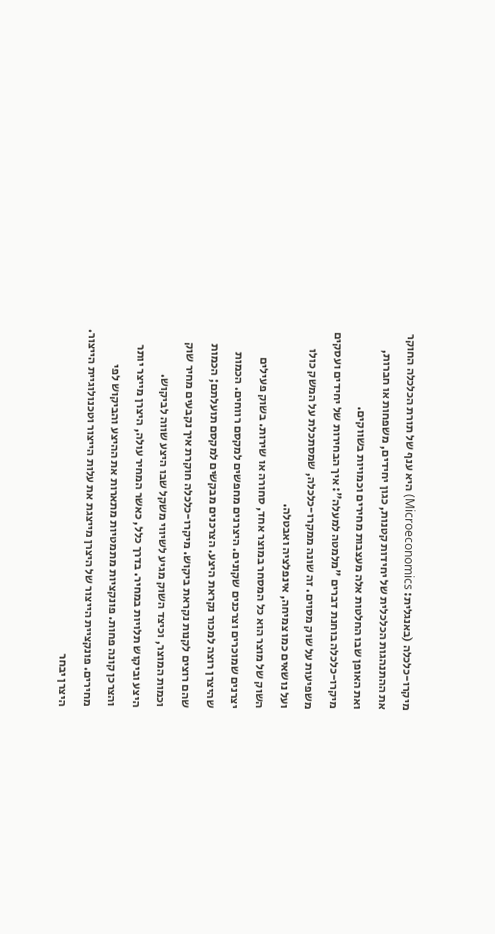מיקרו-כלכלה (באנגלית: Microeconomics) היא ענף של תורת הכלכלה החוקר את ההתנהגות הכלכלית של יחידות קטנות, כגון יחידים, משפחות או חברות, ואת האופן שבו החלטות אלה מעצבות מחירים וכמויות בשווקים.
מיקרו-כלכלה בוחנת דברים "מלמטה למעלה": איך הבחירות של יחידים ועסקים משפיעות על שוק מסוים. זה שונה ממקרו-כלכלה, שמסתכלת על המשק כולו ועל נושאים כמו צמיחה, אינפלציה ואבטלה.
השוק של מוצר הוא כל המסחר במוצר אחד, סחורה או שירות. בשוק פעילים יצרנים שמוכרים וצרכנים שקונים. היצרנים מחפשים למקסם רווחים. הכמות שהיצרן רוצה למכור נקראת היצע. הצרכנים מבקשים למקסם תועלתם; הכמות שהם רוצים לקנות נקראת ביקוש. מיקרו-כלכלה חוקרת איך נקבעים מחיר שוק וכמות המוצר, וכיצד השוק מגיע לשיווי משקל שבו היצע שווה לביקוש.
היצע וביקוש תלויות במחיר. בדרך כלל, כאשר המחיר עולה, היצרן מייצר יותר והצרכן קונה פחות. פונקציות מתמטיות מתארות את ההיצע והביקוש לפי מחירים. פונקציית הייצור של היצרן מייצגת את עלות הייצור וטכנולוגיית הייצור. היצרן יבחר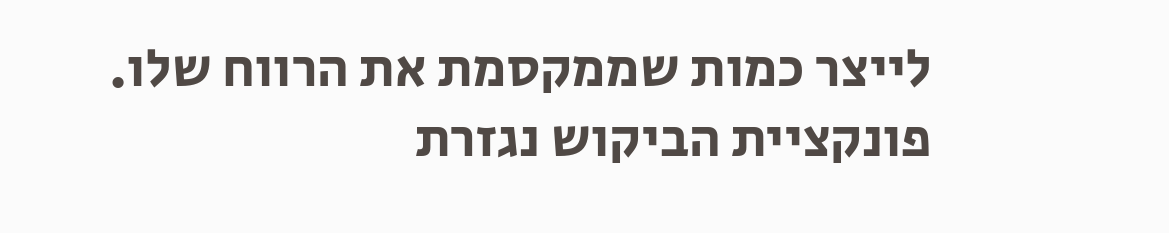לייצר כמות שממקסמת את הרווח שלו.
פונקציית הביקוש נגזרת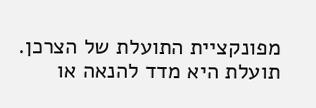מפונקציית התועלת של הצרכן. תועלת היא מדד להנאה או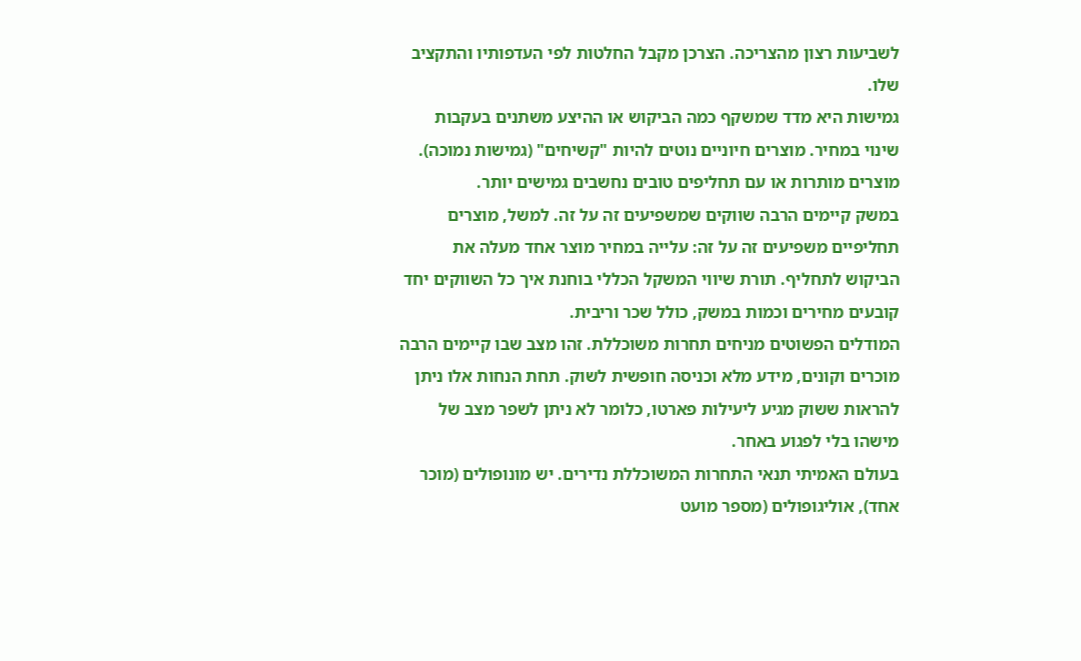לשביעות רצון מהצריכה. הצרכן מקבל החלטות לפי העדפותיו והתקציב שלו.
גמישות היא מדד שמשקף כמה הביקוש או ההיצע משתנים בעקבות שינוי במחיר. מוצרים חיוניים נוטים להיות "קשיחים" (גמישות נמוכה). מוצרים מותרות או עם תחליפים טובים נחשבים גמישים יותר.
במשק קיימים הרבה שווקים שמשפיעים זה על זה. למשל, מוצרים תחליפיים משפיעים זה על זה: עלייה במחיר מוצר אחד מעלה את הביקוש לתחליף. תורת שיווי המשקל הכללי בוחנת איך כל השווקים יחד קובעים מחירים וכמות במשק, כולל שכר וריבית.
המודלים הפשוטים מניחים תחרות משוכללת. זהו מצב שבו קיימים הרבה מוכרים וקונים, מידע מלא וכניסה חופשית לשוק. תחת הנחות אלו ניתן להראות ששוק מגיע ליעילות פארטו, כלומר לא ניתן לשפר מצב של מישהו בלי לפגוע באחר.
בעולם האמיתי תנאי התחרות המשוכללת נדירים. יש מונופולים (מוכר אחד), אוליגופולים (מספר מועט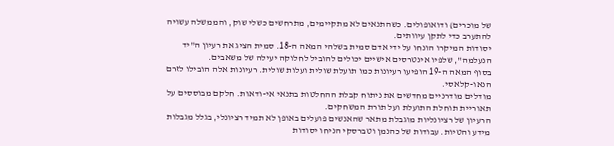של מוכרים) ודואופולים. כשהתנאים לא מתקיימים, מתרחשים כשלי שוק, והממשלה עשויה להתערב כדי לתקן עיוותים.
יסודות המיקרו הונחו על ידי אדם סמית בשלהי המאה ה-18. סמית הציג את רעיון ה"יד הנעלמה", שלפיו אינטרסים אישיים יכולים להוביל לחלוקה יעילה של משאבים.
בסוף המאה ה-19 הופיעו רעיונות כמו תועלת שולית ועלות שולית. רעיונות אלה הובילו לזרם הנאו-קלאסי.
מודלים מודרניים מחדשים את ניתוח קבלת ההחלטות בתנאי אי-ודאות. חלקם מבוססים על תאוריית תוחלת התועלת ועל תורת המשחקים.
הרעיון של רציונליות מוגבלת מתאר שהאנשים פועלים באופן לא תמיד רציונלי, בגלל מגבלות מידע והטיות. עבודות של כהנמן וטברסקי הניחו יסודות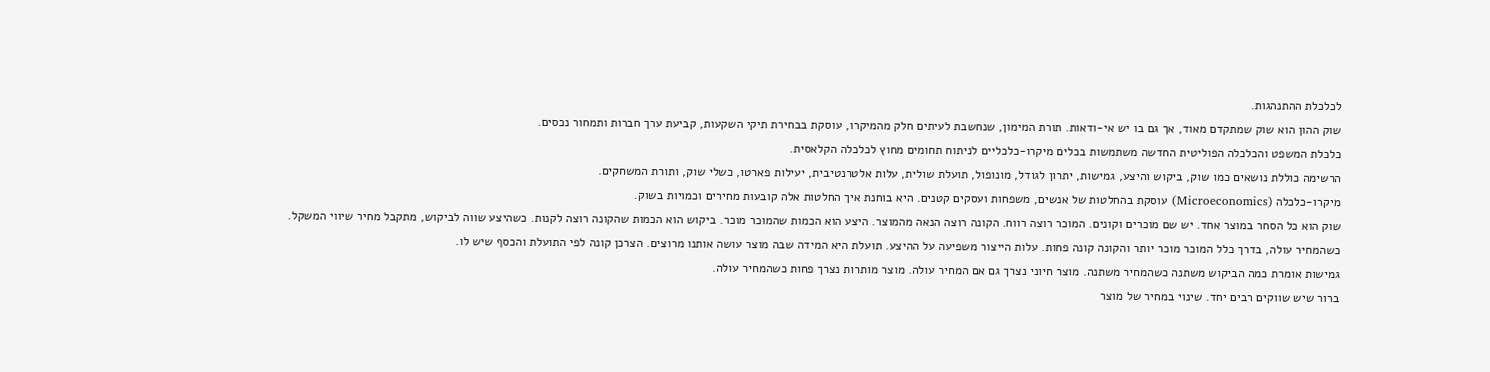לכלכלת ההתנהגות.
שוק ההון הוא שוק שמתקדם מאוד, אך גם בו יש אי-ודאות. תורת המימון, שנחשבת לעיתים חלק מהמיקרו, עוסקת בבחירת תיקי השקעות, קביעת ערך חברות ותמחור נכסים.
כלכלת המשפט והכלכלה הפוליטית החדשה משתמשות בכלים מיקרו-כלכליים לניתוח תחומים מחוץ לכלכלה הקלאסית.
הרשימה כוללת נושאים כמו שוק, ביקוש והיצע, גמישות, יתרון לגודל, מונופול, תועלת שולית, עלות אלטרנטיבית, יעילות פארטו, כשלי שוק, ותורת המשחקים.
מיקרו-כלכלה (Microeconomics) עוסקת בהחלטות של אנשים, משפחות ועסקים קטנים. היא בוחנת איך החלטות אלה קובעות מחירים וכמויות בשוק.
שוק הוא כל הסחר במוצר אחד. יש שם מוכרים וקונים. המוכר רוצה רווח. הקונה רוצה הנאה מהמוצר. היצע הוא הכמות שהמוכר מוכר. ביקוש הוא הכמות שהקונה רוצה לקנות. כשהיצע שווה לביקוש, מתקבל מחיר שיווי המשקל.
כשהמחיר עולה, בדרך כלל המוכר מוכר יותר והקונה קונה פחות. עלות הייצור משפיעה על ההיצע. תועלת היא המידה שבה מוצר עושה אותנו מרוצים. הצרכן קונה לפי התועלת והכסף שיש לו.
גמישות אומרת כמה הביקוש משתנה כשהמחיר משתנה. מוצר חיוני נצרך גם אם המחיר עולה. מוצר מותרות נצרך פחות כשהמחיר עולה.
ברור שיש שווקים רבים יחד. שינוי במחיר של מוצר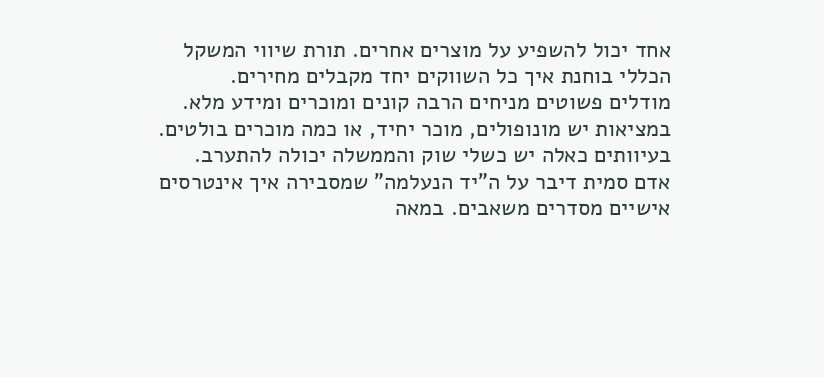אחד יכול להשפיע על מוצרים אחרים. תורת שיווי המשקל הכללי בוחנת איך כל השווקים יחד מקבלים מחירים.
מודלים פשוטים מניחים הרבה קונים ומוכרים ומידע מלא. במציאות יש מונופולים, מוכר יחיד, או כמה מוכרים בולטים. בעיוותים כאלה יש כשלי שוק והממשלה יכולה להתערב.
אדם סמית דיבר על ה"יד הנעלמה" שמסבירה איך אינטרסים אישיים מסדרים משאבים. במאה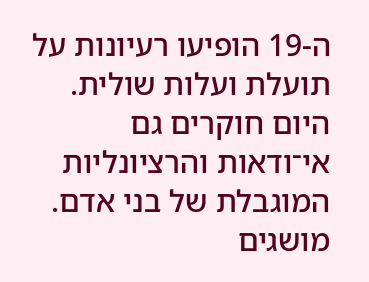ה-19 הופיעו רעיונות על תועלת ועלות שולית. היום חוקרים גם אי־ודאות והרציונליות המוגבלת של בני אדם.
מושגים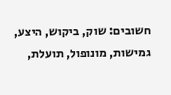חשובים: שוק, ביקוש, היצע, גמישות, מונופול, תועלת,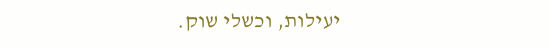יעילות, וכשלי שוק.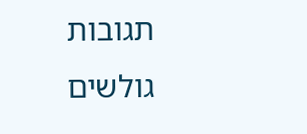תגובות גולשים